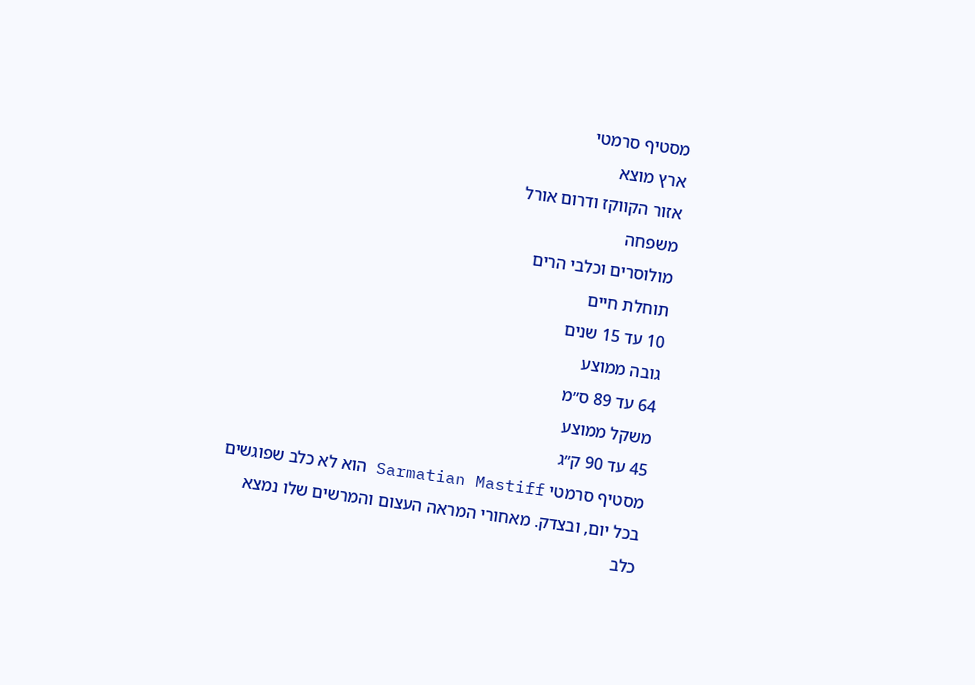מסטיף סרמטי
ארץ מוצא
אזור הקווקז ודרום אורל
משפחה
מולוסרים וכלבי הרים
תוחלת חיים
10 עד 15 שנים
גובה ממוצע
64 עד 89 ס״מ
משקל ממוצע
45 עד 90 ק״ג
מסטיף סרמטי Sarmatian Mastiff הוא לא כלב שפוגשים בכל יום, ובצדק. מאחורי המראה העצום והמרשים שלו נמצא כלב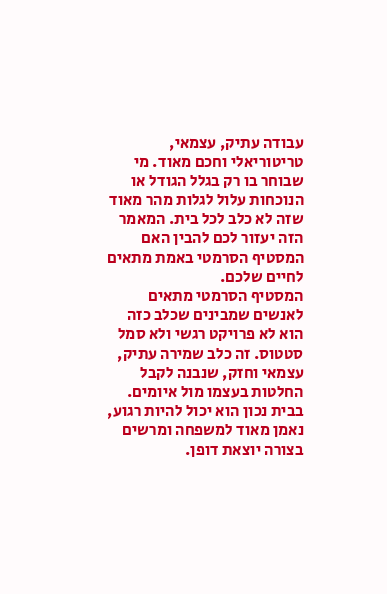עבודה עתיק, עצמאי, טריטוריאלי וחכם מאוד. מי שבוחר בו רק בגלל הגודל או הנוכחות עלול לגלות מהר מאוד שזה לא כלב לכל בית. המאמר הזה יעזור לכם להבין האם המסטיף הסרמטי באמת מתאים לחיים שלכם.
המסטיף הסרמטי מתאים לאנשים שמבינים שכלב כזה הוא לא פרויקט רגשי ולא סמל סטטוס. זה כלב שמירה עתיק, עצמאי וחזק, שנבנה לקבל החלטות בעצמו מול איומים. בבית נכון הוא יכול להיות רגוע, נאמן מאוד למשפחה ומרשים בצורה יוצאת דופן.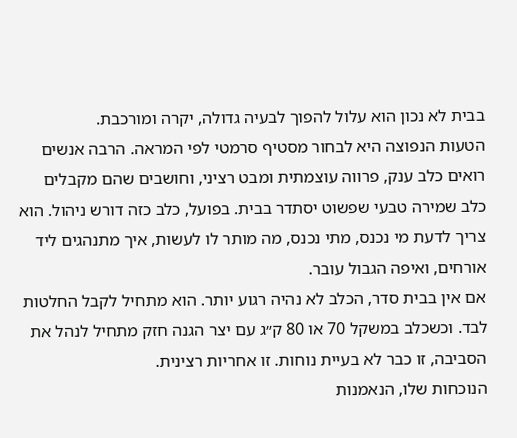בבית לא נכון הוא עלול להפוך לבעיה גדולה, יקרה ומורכבת.
הטעות הנפוצה היא לבחור מסטיף סרמטי לפי המראה. הרבה אנשים רואים כלב ענק, פרווה עוצמתית ומבט רציני, וחושבים שהם מקבלים כלב שמירה טבעי שפשוט יסתדר בבית. בפועל, כלב כזה דורש ניהול. הוא צריך לדעת מי נכנס, מתי נכנס, מה מותר לו לעשות, איך מתנהגים ליד אורחים, ואיפה הגבול עובר.
אם אין בבית סדר, הכלב לא נהיה רגוע יותר. הוא מתחיל לקבל החלטות לבד. וכשכלב במשקל 70 או 80 ק״ג עם יצר הגנה חזק מתחיל לנהל את הסביבה, זו כבר לא בעיית נוחות. זו אחריות רצינית.
הנוכחות שלו, הנאמנות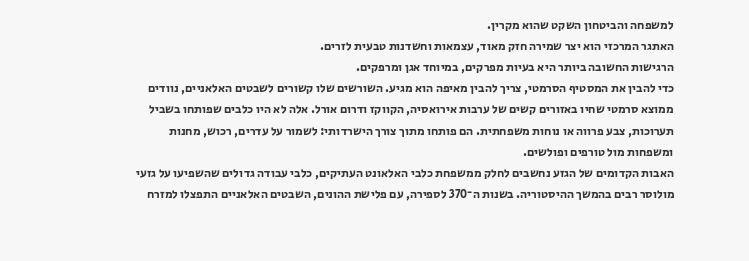למשפחה והביטחון השקט שהוא מקרין.
האתגר המרכזי הוא יצר שמירה חזק מאוד, עצמאות וחשדנות טבעית לזרים.
הרגישות החשובה ביותר היא בעיות מפרקים, במיוחד אגן ומרפקים.
כדי להבין את המסטיף הסרמטי, צריך להבין מאיפה הוא מגיע. השורשים שלו קשורים לשבטים האלאניים, נוודים ממוצא סרמטי שחיו באזורים קשים של ערבות אירואסיה, הקווקז ודרום אורל. אלה לא היו כלבים שפותחו בשביל תערוכות, צבע פרווה או נוחות משפחתית. הם פותחו מתוך צורך הישרדותי: לשמור על עדרים, רכוש, מחנות ומשפחות מול טורפים ופולשים.
האבות הקדומים של הגזע נחשבים לחלק ממשפחת כלבי האלאונט העתיקים, כלבי עבודה גדולים שהשפיעו על גזעי מולוסר רבים בהמשך ההיסטוריה. בשנות ה־370 לספירה, עם פלישת ההונים, השבטים האלאניים התפצלו למזרח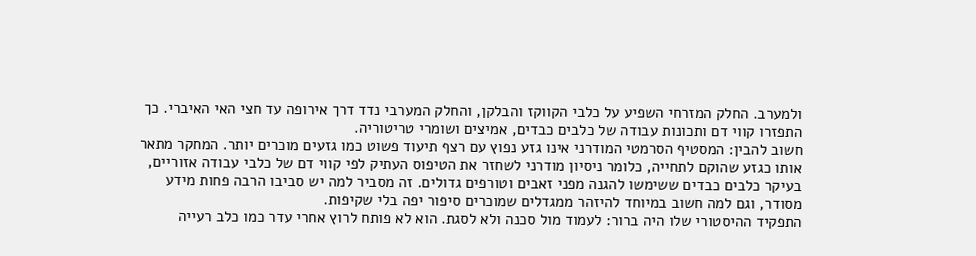ולמערב. החלק המזרחי השפיע על כלבי הקווקז והבלקן, והחלק המערבי נדד דרך אירופה עד חצי האי האיברי. כך התפזרו קווי דם ותכונות עבודה של כלבים כבדים, אמיצים ושומרי טריטוריה.
חשוב להבין: המסטיף הסרמטי המודרני אינו גזע נפוץ עם רצף תיעוד פשוט כמו גזעים מוכרים יותר. המחקר מתאר אותו כגזע שהוקם לתחייה, כלומר ניסיון מודרני לשחזר את הטיפוס העתיק לפי קווי דם של כלבי עבודה אזוריים, בעיקר כלבים כבדים ששימשו להגנה מפני זאבים וטורפים גדולים. זה מסביר למה יש סביבו הרבה פחות מידע מסודר, וגם למה חשוב במיוחד להיזהר ממגדלים שמוכרים סיפור יפה בלי שקיפות.
התפקיד ההיסטורי שלו היה ברור: לעמוד מול סכנה ולא לסגת. הוא לא פותח לרוץ אחרי עדר כמו כלב רעייה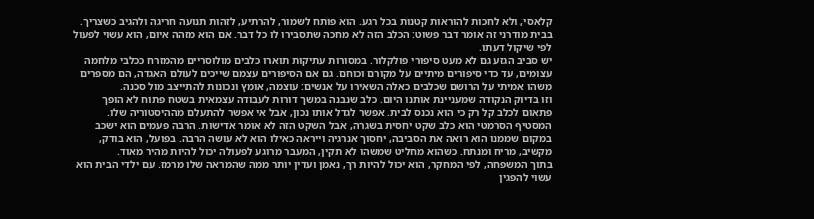קלאסי, ולא לחכות להוראות קטנות בכל רגע. הוא פותח לשמור, להרתיע, לזהות תנועה חריגה ולהגיב כשצריך. בבית מודרני זה אומר דבר פשוט: הכלב הזה לא מחכה שתסבירו לו כל דבר. אם הוא מזהה איום, הוא עשוי לפעול לפי שיקול דעתו.
יש סביב הגזע גם לא מעט סיפורי פולקלור. במסורות עתיקות תוארו כלבים מולוסריים מהמזרח ככלבי מלחמה עצומים, עד כדי סיפורים מיתיים על מקורם וכוחם. גם אם הסיפורים עצמם שייכים לעולם האגדה, הם מספרים משהו אמיתי על הרושם שכלבים כאלה השאירו על אנשים: עוצמה, אומץ ונכונות להתייצב מול סכנה.
וזו בדיוק הנקודה שמעניינת אותנו היום. כלב שנבנה במשך דורות לעבודה עצמאית בשטח פתוח לא הופך פתאום לכלב קל רק כי הוא נכנס לבית. אפשר לגדל אותו נכון, אבל אי אפשר להתעלם מההיסטוריה שלו.
המסטיף הסרמטי הוא כלב שקט יחסית בשגרה, אבל השקט הזה לא אומר אדישות. הרבה פעמים הוא ישכב במקום שממנו הוא רואה את הסביבה, יחסוך אנרגיה וייראה כאילו הוא לא עושה הרבה. בפועל, הוא בודק, מקשיב, מריח ומנתח. כשהוא מחליט שמשהו לא תקין, המעבר מרוגע לפעולה יכול להיות מהיר מאוד.
בתוך המשפחה, לפי המחקר, הוא יכול להיות רך, נאמן ועדין יותר ממה שהמראה שלו מרמז. עם ילדי הבית הוא עשוי להפגין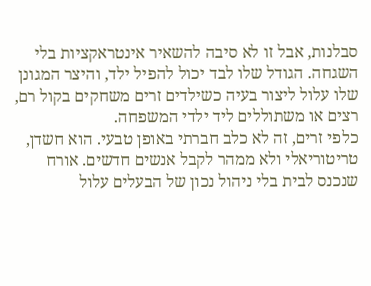סבלנות, אבל זו לא סיבה להשאיר אינטראקציות בלי השגחה. הגודל שלו לבד יכול להפיל ילד, והיצר המגונן שלו עלול ליצור בעיה כשילדים זרים משחקים בקול רם, רצים או משתוללים ליד ילדי המשפחה.
כלפי זרים, זה לא כלב חברתי באופן טבעי. הוא חשדן, טריטוריאלי ולא ממהר לקבל אנשים חדשים. אורח שנכנס לבית בלי ניהול נכון של הבעלים עלול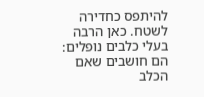להיתפס כחדירה לשטח. כאן הרבה בעלי כלבים נופלים: הם חושבים שאם הכלב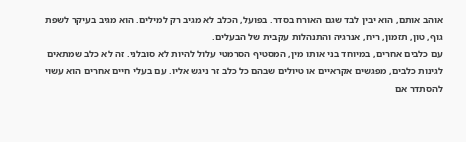אוהב אותם, הוא יבין לבד שגם האורח בסדר. בפועל, הכלב לא מגיב רק למילים. הוא מגיב בעיקר לשפת גוף, טון, תזמון, ריח, אנרגיה והתנהלות עקבית של הבעלים.
עם כלבים אחרים, במיוחד בני אותו מין, המסטיף הסרמטי עלול להיות לא סובלני. זה לא כלב שמתאים לגינות כלבים, מפגשים אקראיים או טיולים שבהם כל כלב זר ניגש אליו. עם בעלי חיים אחרים הוא עשוי להסתדר אם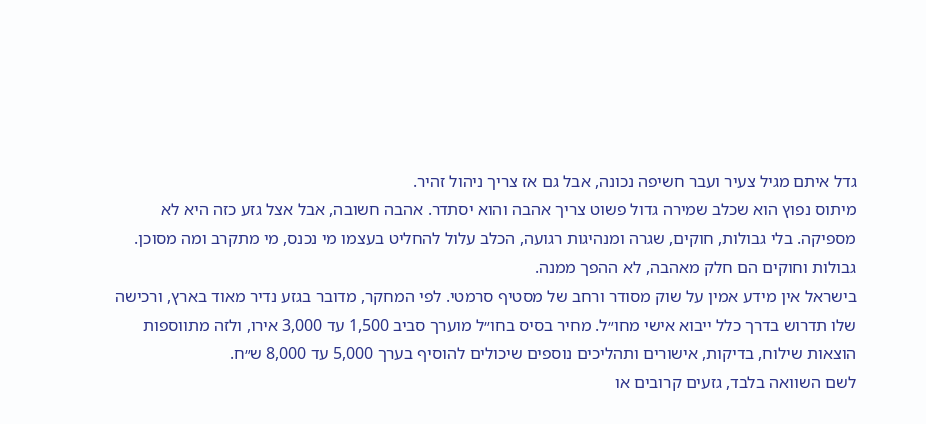גדל איתם מגיל צעיר ועבר חשיפה נכונה, אבל גם אז צריך ניהול זהיר.
מיתוס נפוץ הוא שכלב שמירה גדול פשוט צריך אהבה והוא יסתדר. אהבה חשובה, אבל אצל גזע כזה היא לא מספיקה. בלי גבולות, חוקים, שגרה ומנהיגות רגועה, הכלב עלול להחליט בעצמו מי נכנס, מי מתקרב ומה מסוכן. גבולות וחוקים הם חלק מאהבה, לא ההפך ממנה.
בישראל אין מידע אמין על שוק מסודר ורחב של מסטיף סרמטי. לפי המחקר, מדובר בגזע נדיר מאוד בארץ, ורכישה שלו תדרוש בדרך כלל ייבוא אישי מחו״ל. מחיר בסיס בחו״ל מוערך סביב 1,500 עד 3,000 אירו, ולזה מתווספות הוצאות שילוח, בדיקות, אישורים ותהליכים נוספים שיכולים להוסיף בערך 5,000 עד 8,000 ש״ח.
לשם השוואה בלבד, גזעים קרובים או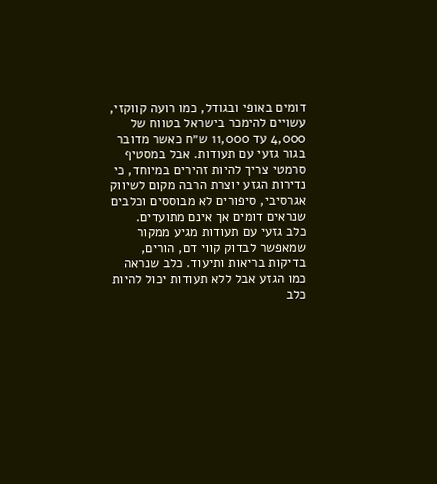דומים באופי ובגודל, כמו רועה קווקזי, עשויים להימכר בישראל בטווח של 4,000 עד 11,000 ש״ח כאשר מדובר בגור גזעי עם תעודות. אבל במסטיף סרמטי צריך להיות זהירים במיוחד, כי נדירות הגזע יוצרת הרבה מקום לשיווק אגרסיבי, סיפורים לא מבוססים וכלבים שנראים דומים אך אינם מתועדים.
כלב גזעי עם תעודות מגיע ממקור שמאפשר לבדוק קווי דם, הורים, בדיקות בריאות ותיעוד. כלב שנראה כמו הגזע אבל ללא תעודות יכול להיות כלב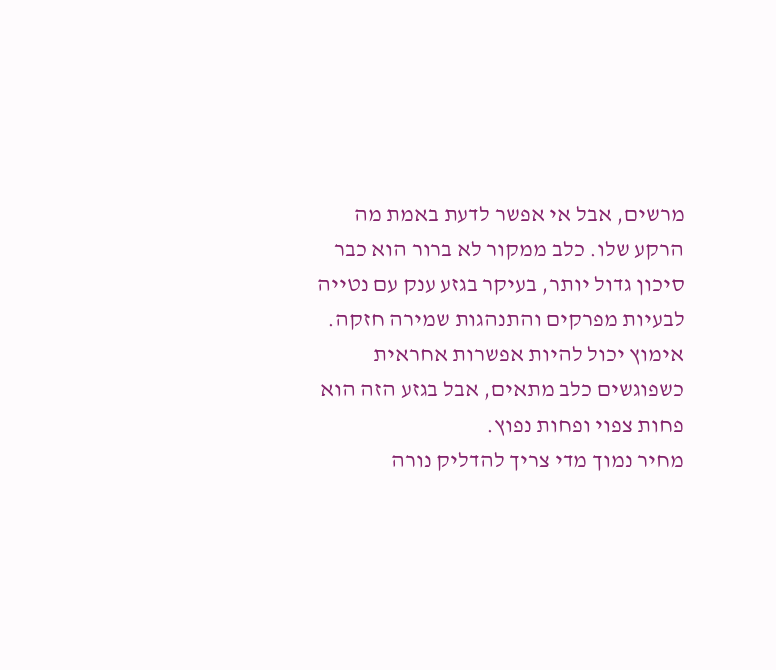מרשים, אבל אי אפשר לדעת באמת מה הרקע שלו. כלב ממקור לא ברור הוא כבר סיכון גדול יותר, בעיקר בגזע ענק עם נטייה לבעיות מפרקים והתנהגות שמירה חזקה. אימוץ יכול להיות אפשרות אחראית כשפוגשים כלב מתאים, אבל בגזע הזה הוא פחות צפוי ופחות נפוץ.
מחיר נמוך מדי צריך להדליק נורה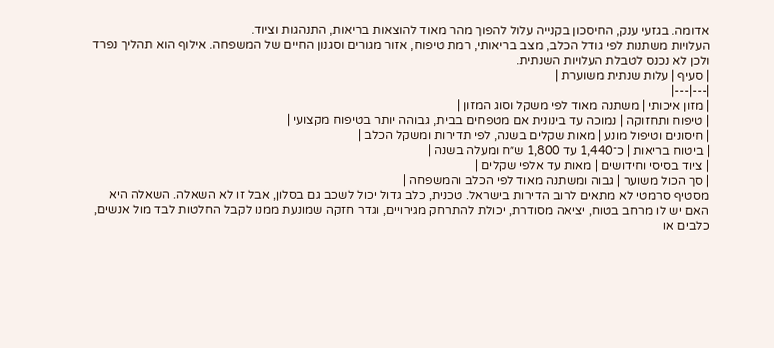אדומה. בגזעי ענק, החיסכון בקנייה עלול להפוך מהר מאוד להוצאות בריאות, התנהגות וציוד.
העלויות משתנות לפי גודל הכלב, מצב בריאותי, רמת טיפוח, אזור מגורים וסגנון החיים של המשפחה. אילוף הוא תהליך נפרד ולכן לא נכנס לטבלת העלויות השנתית.
| סעיף | עלות שנתית משוערת |
|---|---|
| מזון איכותי | משתנה מאוד לפי משקל וסוג המזון |
| טיפוח ותחזוקה | נמוכה עד בינונית אם מטפחים בבית, גבוהה יותר בטיפוח מקצועי |
| חיסונים וטיפול מונע | מאות שקלים בשנה, לפי תדירות ומשקל הכלב |
| ביטוח בריאות | כ־1,440 עד 1,800 ש״ח ומעלה בשנה |
| ציוד בסיסי וחידושים | מאות עד אלפי שקלים |
| סך הכול משוער | גבוה ומשתנה מאוד לפי הכלב והמשפחה |
מסטיף סרמטי לא מתאים לרוב הדירות בישראל. טכנית, כלב גדול יכול לשכב גם בסלון, אבל זו לא השאלה. השאלה היא האם יש לו מרחב בטוח, יציאה מסודרת, יכולת להתרחק מגירויים, וגדר חזקה שמונעת ממנו לקבל החלטות לבד מול אנשים, כלבים או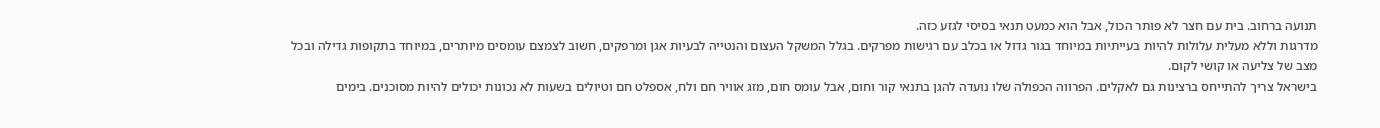תנועה ברחוב. בית עם חצר לא פותר הכול, אבל הוא כמעט תנאי בסיסי לגזע כזה.
מדרגות וללא מעלית עלולות להיות בעייתיות במיוחד בגור גדול או בכלב עם רגישות מפרקים. בגלל המשקל העצום והנטייה לבעיות אגן ומרפקים, חשוב לצמצם עומסים מיותרים, במיוחד בתקופות גדילה ובכל מצב של צליעה או קושי לקום.
בישראל צריך להתייחס ברצינות גם לאקלים. הפרווה הכפולה שלו נועדה להגן בתנאי קור וחום, אבל עומס חום, מזג אוויר חם ולח, אספלט חם וטיולים בשעות לא נכונות יכולים להיות מסוכנים. בימים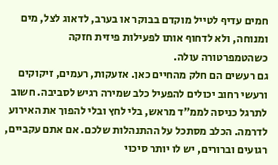חמים עדיף לטייל מוקדם בבוקר או בערב, לדאוג לצל, מים ומנוחה, ולא לדחוף אותו לפעילות פיזית חזקה כשהטמפרטורה עולה.
גם רעשים הם חלק מהחיים כאן. אזעקות, רעמים, זיקוקים ורעשי רחוב יכולים להפעיל כלב שמירה רגיש לסביבה. חשוב לתרגל כניסה לממ״ד מראש, בלי לחץ ובלי להפוך את האירוע לדרמה. הכלב מסתכל על ההתנהלות שלכם. אם אתם עקביים, רגועים וברורים, יש לו יותר סיכוי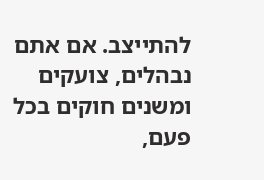להתייצב. אם אתם נבהלים, צועקים ומשנים חוקים בכל פעם,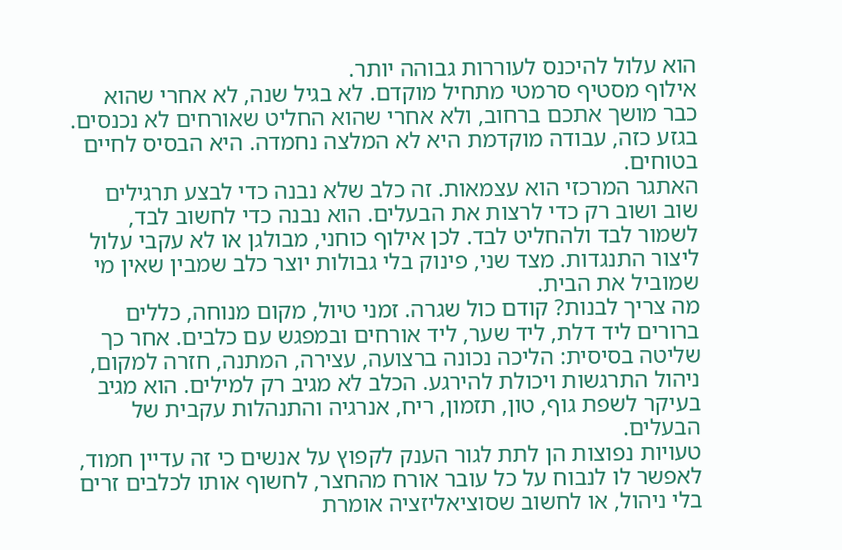הוא עלול להיכנס לעוררות גבוהה יותר.
אילוף מסטיף סרמטי מתחיל מוקדם. לא בגיל שנה, לא אחרי שהוא כבר מושך אתכם ברחוב, ולא אחרי שהוא החליט שאורחים לא נכנסים. בגזע כזה, עבודה מוקדמת היא לא המלצה נחמדה. היא הבסיס לחיים בטוחים.
האתגר המרכזי הוא עצמאות. זה כלב שלא נבנה כדי לבצע תרגילים שוב ושוב רק כדי לרצות את הבעלים. הוא נבנה כדי לחשוב לבד, לשמור לבד ולהחליט לבד. לכן אילוף כוחני, מבולגן או לא עקבי עלול ליצור התנגדות. מצד שני, פינוק בלי גבולות יוצר כלב שמבין שאין מי שמוביל את הבית.
מה צריך לבנות? קודם כול שגרה. זמני טיול, מקום מנוחה, כללים ברורים ליד דלת, ליד שער, ליד אורחים ובמפגש עם כלבים. אחר כך שליטה בסיסית: הליכה נכונה ברצועה, עצירה, המתנה, חזרה למקום, ניהול התרגשות ויכולת להירגע. הכלב לא מגיב רק למילים. הוא מגיב בעיקר לשפת גוף, טון, תזמון, ריח, אנרגיה והתנהלות עקבית של הבעלים.
טעויות נפוצות הן לתת לגור הענק לקפוץ על אנשים כי זה עדיין חמוד, לאפשר לו לנבוח על כל עובר אורח מהחצר, לחשוף אותו לכלבים זרים בלי ניהול, או לחשוב שסוציאליזציה אומרת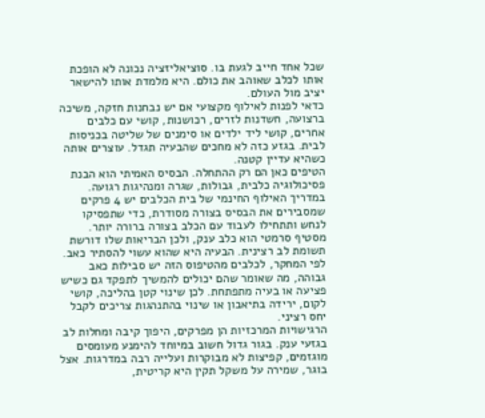שכל אחד חייב לגעת בו. סוציאליזציה נכונה לא הופכת אותו לכלב שאוהב את כולם. היא מלמדת אותו להישאר יציב מול העולם.
כדאי לפנות לאילוף מקצועי אם יש נבחנות חזקה, משיכה ברצועה, חשדנות לזרים, רכושנות, קושי עם כלבים אחרים, קושי ליד ילדים או סימנים של שליטה בכניסות לבית. בגזע כזה לא מחכים שהבעיה תגדל. עוצרים אותה כשהיא עדיין קטנה.
הטיפים כאן הם רק ההתחלה. הבסיס האמיתי הוא הבנת פסיכולוגיה כלבית, גבולות, שגרה ומנהיגות רגועה. במדריך האילוף החינמי של בית הכלבים יש 4 פרקים שמסבירים את הבסיס בצורה מסודרת, כדי שתפסיקו לנחש ותתחילו לעבוד עם הכלב בצורה ברורה יותר.
מסטיף סרמטי הוא כלב ענק, ולכן הבריאות שלו דורשת תשומת לב רצינית. הבעיה היא שהוא עשוי להסתיר כאב. לפי המחקר, לכלבים מהטיפוס הזה יש סבילות כאב גבוהה, מה שאומר שהם יכולים להמשיך לתפקד גם כשיש פציעה או בעיה מתפתחת. לכן שינוי קטן בהליכה, קושי לקום, ירידה בתיאבון או שינוי בהתנהגות צריכים לקבל יחס רציני.
הרגישויות המרכזיות הן מפרקים, היפוך קיבה ומחלות לב בגזעי ענק. בגור גדול חשוב במיוחד להימנע מעומסים מוגזמים, קפיצות לא מבוקרות ועלייה רבה במדרגות. אצל בוגר, שמירה על משקל תקין היא קריטית,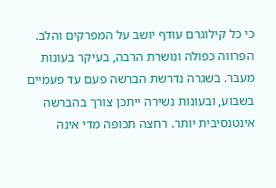כי כל קילוגרם עודף יושב על המפרקים והלב.
הפרווה כפולה ונושרת הרבה, בעיקר בעונות מעבר. בשגרה נדרשת הברשה פעם עד פעמיים בשבוע, ובעונות נשירה ייתכן צורך בהברשה אינטנסיבית יותר. רחצה תכופה מדי אינה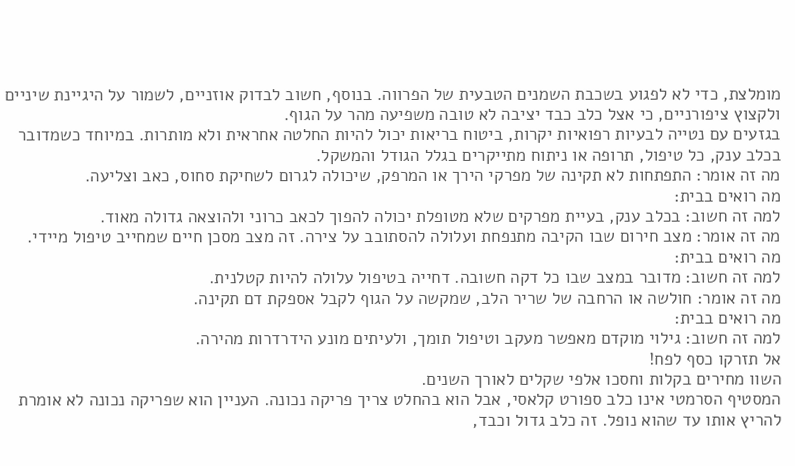מומלצת, כדי לא לפגוע בשכבת השמנים הטבעית של הפרווה. בנוסף, חשוב לבדוק אוזניים, לשמור על היגיינת שיניים ולקצוץ ציפורניים, כי אצל כלב כבד יציבה לא טובה משפיעה מהר על הגוף.
בגזעים עם נטייה לבעיות רפואיות יקרות, ביטוח בריאות יכול להיות החלטה אחראית ולא מותרות. במיוחד כשמדובר בכלב ענק, כל טיפול, תרופה או ניתוח מתייקרים בגלל הגודל והמשקל.
מה זה אומר: התפתחות לא תקינה של מפרקי הירך או המרפק, שיכולה לגרום לשחיקת סחוס, כאב וצליעה.
מה רואים בבית:
למה זה חשוב: בכלב ענק, בעיית מפרקים שלא מטופלת יכולה להפוך לכאב כרוני ולהוצאה גדולה מאוד.
מה זה אומר: מצב חירום שבו הקיבה מתנפחת ועלולה להסתובב על צירה. זה מצב מסכן חיים שמחייב טיפול מיידי.
מה רואים בבית:
למה זה חשוב: מדובר במצב שבו כל דקה חשובה. דחייה בטיפול עלולה להיות קטלנית.
מה זה אומר: חולשה או הרחבה של שריר הלב, שמקשה על הגוף לקבל אספקת דם תקינה.
מה רואים בבית:
למה זה חשוב: גילוי מוקדם מאפשר מעקב וטיפול תומך, ולעיתים מונע הידרדרות מהירה.
אל תזרקו כסף לפח!
השוו מחירים בקלות וחסכו אלפי שקלים לאורך השנים.
המסטיף הסרמטי אינו כלב ספורט קלאסי, אבל הוא בהחלט צריך פריקה נכונה. העניין הוא שפריקה נכונה לא אומרת להריץ אותו עד שהוא נופל. זה כלב גדול וכבד,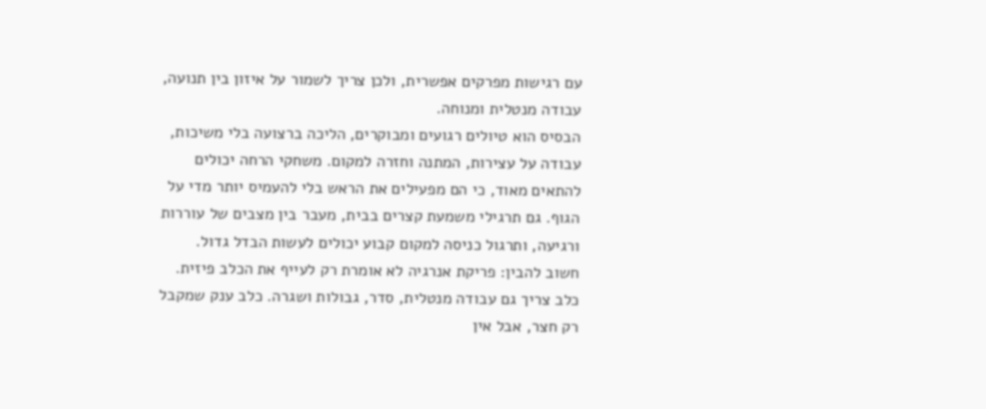עם רגישות מפרקים אפשרית, ולכן צריך לשמור על איזון בין תנועה, עבודה מנטלית ומנוחה.
הבסיס הוא טיולים רגועים ומבוקרים, הליכה ברצועה בלי משיכות, עבודה על עצירות, המתנה וחזרה למקום. משחקי הרחה יכולים להתאים מאוד, כי הם מפעילים את הראש בלי להעמיס יותר מדי על הגוף. גם תרגילי משמעת קצרים בבית, מעבר בין מצבים של עוררות ורגיעה, ותרגול כניסה למקום קבוע יכולים לעשות הבדל גדול.
חשוב להבין: פריקת אנרגיה לא אומרת רק לעייף את הכלב פיזית. כלב צריך גם עבודה מנטלית, סדר, גבולות ושגרה. כלב ענק שמקבל רק חצר, אבל אין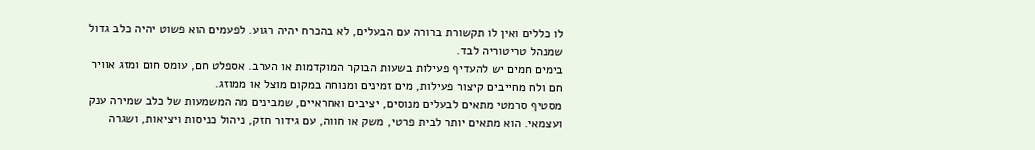לו כללים ואין לו תקשורת ברורה עם הבעלים, לא בהכרח יהיה רגוע. לפעמים הוא פשוט יהיה כלב גדול שמנהל טריטוריה לבד.
בימים חמים יש להעדיף פעילות בשעות הבוקר המוקדמות או הערב. אספלט חם, עומס חום ומזג אוויר חם ולח מחייבים קיצור פעילות, מים זמינים ומנוחה במקום מוצל או ממוזג.
מסטיף סרמטי מתאים לבעלים מנוסים, יציבים ואחראיים, שמבינים מה המשמעות של כלב שמירה ענק ועצמאי. הוא מתאים יותר לבית פרטי, משק או חווה, עם גידור חזק, ניהול כניסות ויציאות, ושגרה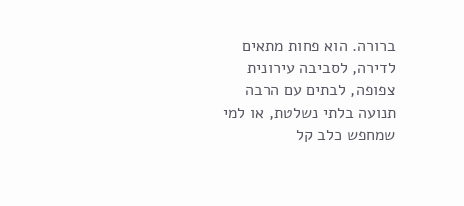ברורה. הוא פחות מתאים לדירה, לסביבה עירונית צפופה, לבתים עם הרבה תנועה בלתי נשלטת, או למי שמחפש כלב קל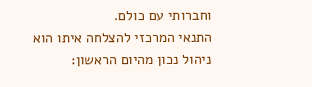וחברותי עם כולם.
התנאי המרכזי להצלחה איתו הוא ניהול נכון מהיום הראשון: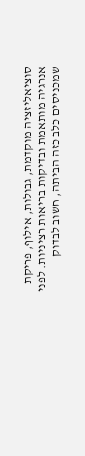סוציאליזציה מוקדמת, גבולות, אילוף, פריקת אנרגיה מותאמת ובדיקות בריאות רציניות. לפני שמכניסים כלב כזה הביתה, חשוב לבדוק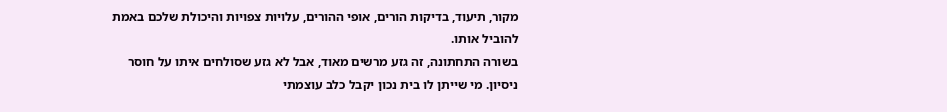מקור, תיעוד, בדיקות הורים, אופי ההורים, עלויות צפויות והיכולת שלכם באמת להוביל אותו.
בשורה התחתונה, זה גזע מרשים מאוד, אבל לא גזע שסולחים איתו על חוסר ניסיון. מי שייתן לו בית נכון יקבל כלב עוצמתי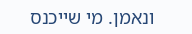ונאמן. מי שייכנס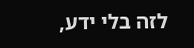לזה בלי ידע,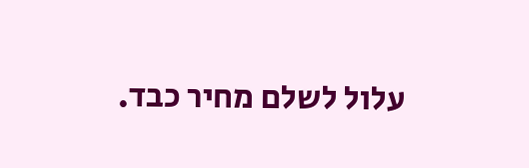עלול לשלם מחיר כבד.